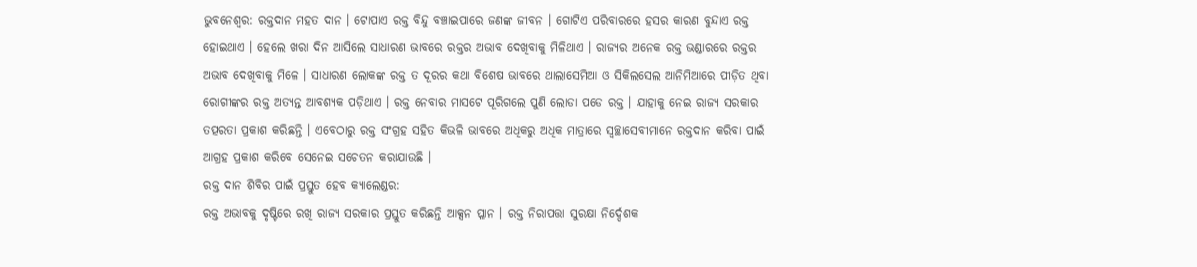ଭୁବନେଶ୍ବର: ରକ୍ତଦାନ ମହତ ଦାନ । ଟୋପାଏ ରକ୍ତ ବିନ୍ଦୁ ବଞ୍ଚାଇପାରେ ଜଣଙ୍କ ଜୀବନ । ଗୋଟିଏ ପରିବାରରେ ହସର କାରଣ ବୁନ୍ଦାଏ ରକ୍ତ ହୋଇଥାଏ । ହେଲେ ଖରା ଦିନ ଆସିଲେ ସାଧାରଣ ଭାବରେ ରକ୍ତର ଅଭାବ ଦେଖିବାକୁ ମିଳିଥାଏ । ରାଜ୍ୟର ଅନେକ ରକ୍ତ ଭଣ୍ଡାରରେ ରକ୍ତର ଅଭାବ ଦେଖିବାକୁ ମିଳେ । ସାଧାରଣ ଲୋକଙ୍କ ରକ୍ତ ତ ଦୂରର କଥା ବିଶେଷ ଭାବରେ ଥାଲାସେମିଆ ଓ ସିକିଲସେଲ ଆନିମିଆରେ ପୀଡ଼ିତ ଥିବା ରୋଗୀଙ୍କର ରକ୍ତ ଅତ୍ୟନ୍ତ ଆବଶ୍ୟକ ପଡ଼ିଥାଏ । ରକ୍ତ ନେବାର ମାସଟେ ପୂରିଗଲେ ପୁଣି ଲୋଡା ପଡେ ରକ୍ତ । ଯାହାକୁ ନେଇ ରାଜ୍ୟ ସରକାର ତତ୍ପରତା ପ୍ରକାଶ କରିଛନ୍ତି । ଏବେଠାରୁ ରକ୍ତ ସଂଗ୍ରହ ସହିତ କିଭଳି ଭାବରେ ଅଧିକରୁ ଅଧିକ ମାତ୍ରାରେ ସ୍ଵଚ୍ଛାସେବୀମାନେ ରକ୍ତଦାନ କରିବା ପାଇଁ ଆଗ୍ରହ ପ୍ରକାଶ କରିବେ ସେନେଇ ସଚେତନ କରାଯାଉଛି ।
ରକ୍ତ ଦାନ ଶିବିର ପାଇଁ ପ୍ରସ୍ତୁତ ହେବ କ୍ଯାଲେଣ୍ଡର:
ରକ୍ତ ଅଭାବକୁ ଦୃଷ୍ଟିରେ ରଖି ରାଜ୍ୟ ସରକାର ପ୍ରସ୍ତୁତ କରିଛନ୍ତି ଆକ୍ସନ ପ୍ଳାନ । ରକ୍ତ ନିରାପତ୍ତା ସୁରକ୍ଷା ନିର୍ଦ୍ଦେଶକ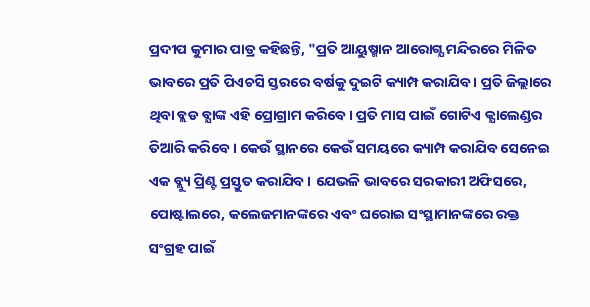ପ୍ରଦୀପ କୁମାର ପାତ୍ର କହିଛନ୍ତି, "ପ୍ରତି ଆୟୁଷ୍ମାନ ଆରୋଗ୍ଯ ମନ୍ଦିରରେ ମିଳିତ ଭାବରେ ପ୍ରତି ପିଏଚସି ସ୍ତରରେ ବର୍ଷକୁ ଦୁଇଟି କ୍ୟାମ୍ପ କରାଯିବ । ପ୍ରତି ଜିଲ୍ଲାରେ ଥିବା ବ୍ଲଡ ବ୍ଯାଙ୍କ ଏହି ପ୍ରୋଗ୍ରାମ କରିବେ। ପ୍ରତି ମାସ ପାଇଁ ଗୋଟିଏ କ୍ଯାଲେଣ୍ଡର ତିଆରି କରିବେ । କେଉଁ ସ୍ଥାନରେ କେଉଁ ସମୟରେ କ୍ୟାମ୍ପ କରାଯିବ ସେନେଇ ଏକ ବ୍ଲ୍ୟୁ ପ୍ରିଣ୍ଟ ପ୍ରସ୍ତୁତ କରାଯିବ । ଯେଭଳି ଭାବରେ ସରକାରୀ ଅଫିସରେ, ପୋଷ୍ଟାଲରେ, କଲେଜମାନଙ୍କରେ ଏବଂ ଘରୋଇ ସଂସ୍ଥାମାନଙ୍କରେ ରକ୍ତ ସଂଗ୍ରହ ପାଇଁ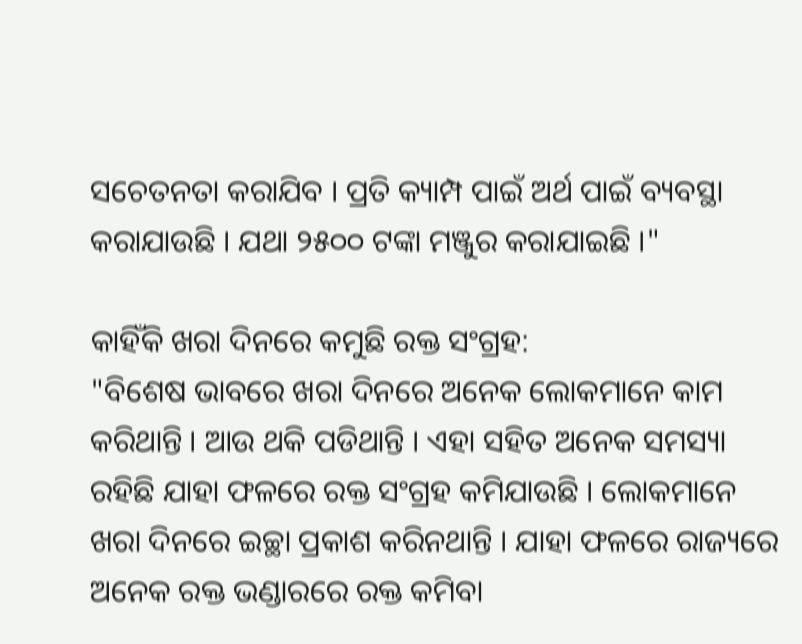ସଚେତନତା କରାଯିବ । ପ୍ରତି କ୍ୟାମ୍ପ ପାଇଁ ଅର୍ଥ ପାଇଁ ବ୍ୟବସ୍ଥା କରାଯାଉଛି । ଯଥା ୨୫୦୦ ଟଙ୍କା ମଞ୍ଜୁର କରାଯାଇଛି ।"

କାହିଁକି ଖରା ଦିନରେ କମୁଛି ରକ୍ତ ସଂଗ୍ରହ:
"ବିଶେଷ ଭାବରେ ଖରା ଦିନରେ ଅନେକ ଲୋକମାନେ କାମ କରିଥାନ୍ତି । ଆଉ ଥକି ପଡିଥାନ୍ତି । ଏହା ସହିତ ଅନେକ ସମସ୍ୟା ରହିଛି ଯାହା ଫଳରେ ରକ୍ତ ସଂଗ୍ରହ କମିଯାଉଛି । ଲୋକମାନେ ଖରା ଦିନରେ ଇଚ୍ଛା ପ୍ରକାଶ କରିନଥାନ୍ତି । ଯାହା ଫଳରେ ରାଜ୍ୟରେ ଅନେକ ରକ୍ତ ଭଣ୍ଡାରରେ ରକ୍ତ କମିବା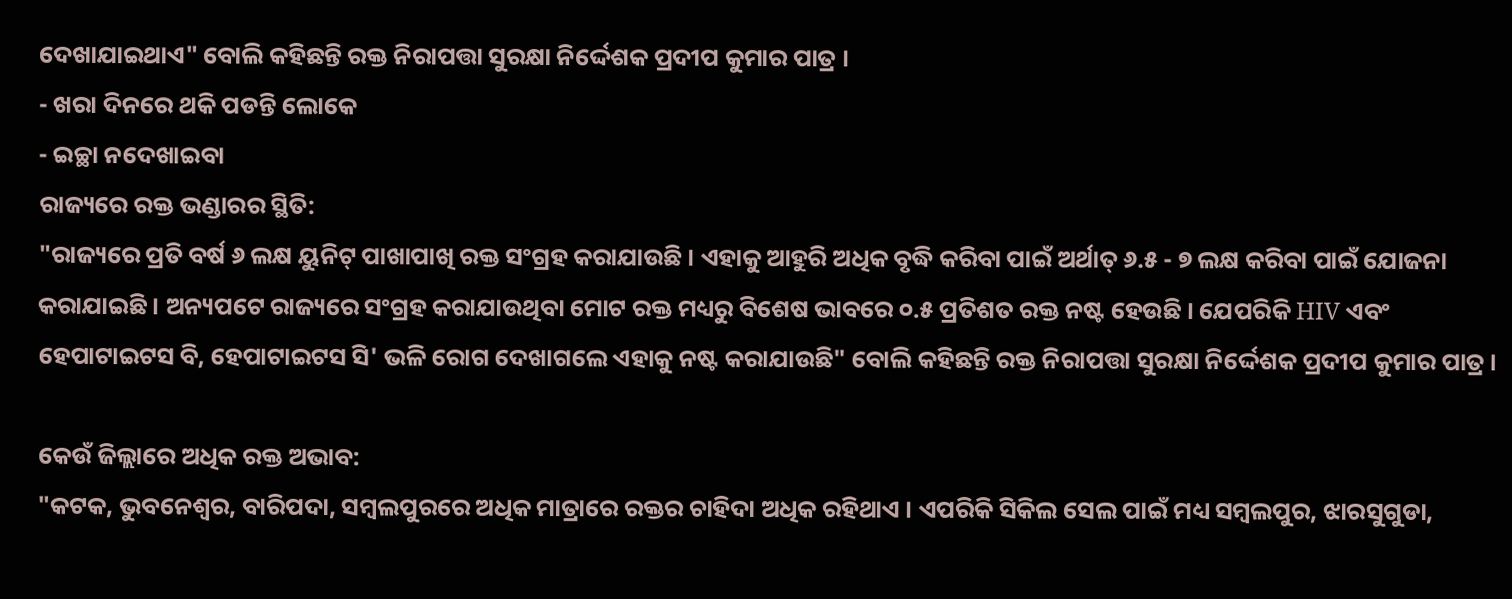ଦେଖାଯାଇଥାଏ" ବୋଲି କହିଛନ୍ତି ରକ୍ତ ନିରାପତ୍ତା ସୁରକ୍ଷା ନିର୍ଦ୍ଦେଶକ ପ୍ରଦୀପ କୁମାର ପାତ୍ର ।
- ଖରା ଦିନରେ ଥକି ପଡନ୍ତି ଲୋକେ
- ଇଚ୍ଛା ନଦେଖାଇବା
ରାଜ୍ୟରେ ରକ୍ତ ଭଣ୍ଡାରର ସ୍ଥିତି:
"ରାଜ୍ୟରେ ପ୍ରତି ବର୍ଷ ୬ ଲକ୍ଷ ୟୁନିଟ୍ ପାଖାପାଖି ରକ୍ତ ସଂଗ୍ରହ କରାଯାଉଛି । ଏହାକୁ ଆହୁରି ଅଧିକ ବୃଦ୍ଧି କରିବା ପାଇଁ ଅର୍ଥାତ୍ ୬.୫ - ୭ ଲକ୍ଷ କରିବା ପାଇଁ ଯୋଜନା କରାଯାଇଛି । ଅନ୍ୟପଟେ ରାଜ୍ୟରେ ସଂଗ୍ରହ କରାଯାଉଥିବା ମୋଟ ରକ୍ତ ମଧ୍ୟରୁ ବିଶେଷ ଭାବରେ ୦.୫ ପ୍ରତିଶତ ରକ୍ତ ନଷ୍ଟ ହେଉଛି । ଯେପରିକି HIV ଏବଂ ହେପାଟାଇଟସ ବି, ହେପାଟାଇଟସ ସି' ଭଳି ରୋଗ ଦେଖାଗଲେ ଏହାକୁ ନଷ୍ଟ କରାଯାଉଛି" ବୋଲି କହିଛନ୍ତି ରକ୍ତ ନିରାପତ୍ତା ସୁରକ୍ଷା ନିର୍ଦ୍ଦେଶକ ପ୍ରଦୀପ କୁମାର ପାତ୍ର ।

କେଉଁ ଜିଲ୍ଲାରେ ଅଧିକ ରକ୍ତ ଅଭାବ:
"କଟକ, ଭୁବନେଶ୍ଵର, ବାରିପଦା, ସମ୍ବଲପୁରରେ ଅଧିକ ମାତ୍ରାରେ ରକ୍ତର ଚାହିଦା ଅଧିକ ରହିଥାଏ । ଏପରିକି ସିକିଲ ସେଲ ପାଇଁ ମଧ୍ୟ ସମ୍ବଲପୁର, ଝାରସୁଗୁଡା,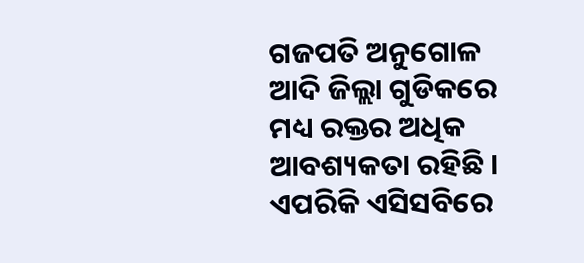ଗଜପତି ଅନୁଗୋଳ ଆଦି ଜିଲ୍ଲା ଗୁଡିକରେ ମଧ୍ୟ ରକ୍ତର ଅଧିକ ଆବଶ୍ୟକତା ରହିଛି । ଏପରିକି ଏସିସବିରେ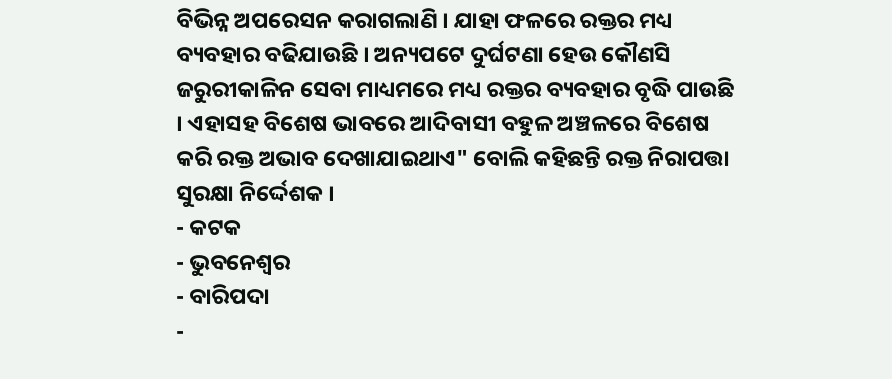ବିଭିନ୍ନ ଅପରେସନ କରାଗଲାଣି । ଯାହା ଫଳରେ ରକ୍ତର ମଧ୍ୟ ବ୍ୟବହାର ବଢିଯାଉଛି । ଅନ୍ୟପଟେ ଦୁର୍ଘଟଣା ହେଉ କୌଣସି ଜରୁରୀକାଳିନ ସେବା ମାଧ୍ୟମରେ ମଧ୍ୟ ରକ୍ତର ବ୍ୟବହାର ବୃଦ୍ଧି ପାଉଛି । ଏହାସହ ବିଶେଷ ଭାବରେ ଆଦିବାସୀ ବହୁଳ ଅଞ୍ଚଳରେ ବିଶେଷ କରି ରକ୍ତ ଅଭାବ ଦେଖାଯାଇଥାଏ" ବୋଲି କହିଛନ୍ତି ରକ୍ତ ନିରାପତ୍ତା ସୁରକ୍ଷା ନିର୍ଦ୍ଦେଶକ ।
- କଟକ
- ଭୁବନେଶ୍ଵର
- ବାରିପଦା
-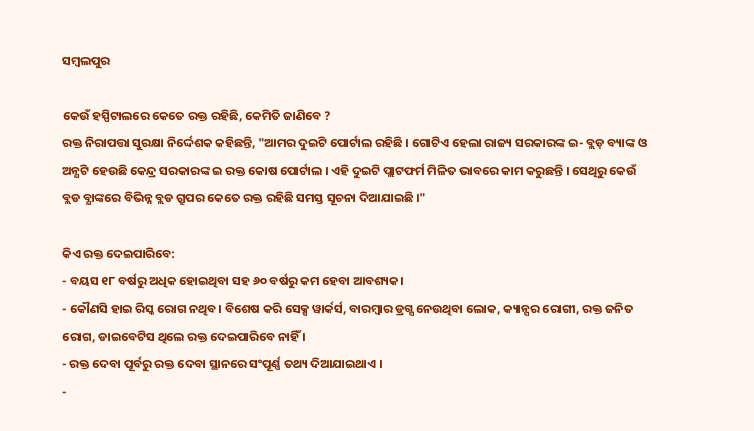ସମ୍ବଲପୁର

କେଉଁ ହସ୍ପିଟାଲରେ କେତେ ରକ୍ତ ରହିଛି, କେମିତି ଜାଣିବେ ?
ରକ୍ତ ନିରାପତ୍ତା ସୁରକ୍ଷା ନିର୍ଦ୍ଦେଶକ କହିଛନ୍ତି, "ଆମର ଦୁଇଟି ପୋର୍ଟାଲ ରହିଛି । ଗୋଟିଏ ହେଲା ରାଜ୍ୟ ସରକାରଙ୍କ ଇ- ବ୍ଲଡ଼ ବ୍ୟାଙ୍କ ଓ ଅନ୍ଯଟି ହେଉଛି କେନ୍ଦ୍ର ସରକାରଙ୍କ ଇ ରକ୍ତ କୋଷ ପୋର୍ଟାଲ । ଏହି ଦୁଇଟି ପ୍ଲାଟଫର୍ମ ମିଳିତ ଭାବରେ କାମ କରୁଛନ୍ତି । ସେଥିରୁ କେଉଁ ବ୍ଲଡ ବ୍ଯାଙ୍କରେ ବିଭିନ୍ନ ବ୍ଲଡ ଗ୍ରୁପର କେତେ ରକ୍ତ ରହିଛି ସମସ୍ତ ସୂଚନା ଦିଆଯାଇଛି ।"

କିଏ ରକ୍ତ ଦେଇପାରିବେ:
- ବୟସ ୧୮ ବର୍ଷରୁ ଅଧିକ ହୋଇଥିବା ସହ ୬୦ ବର୍ଷରୁ କମ ହେବା ଆବଶ୍ୟକ।
- କୌଣସି ହାଇ ରିସ୍କ ରୋଗ ନଥିବ। ବିଶେଷ କରି ସେକ୍ସ ୱାର୍କର୍ସ, ବାରମ୍ବାର ଡ୍ରଗ୍ସ ନେଉଥିବା ଲୋକ, କ୍ୟାନ୍ସର ରୋଗୀ, ରକ୍ତ ଜନିତ ରୋଗ, ଡାଇବେଟିସ ଥିଲେ ରକ୍ତ ଦେଇପାରିବେ ନାହିଁ ।
- ରକ୍ତ ଦେବା ପୂର୍ବରୁ ରକ୍ତ ଦେବା ସ୍ଥାନରେ ସଂପୂର୍ଣ୍ଣ ତଥ୍ୟ ଦିଆଯାଇଥାଏ ।
-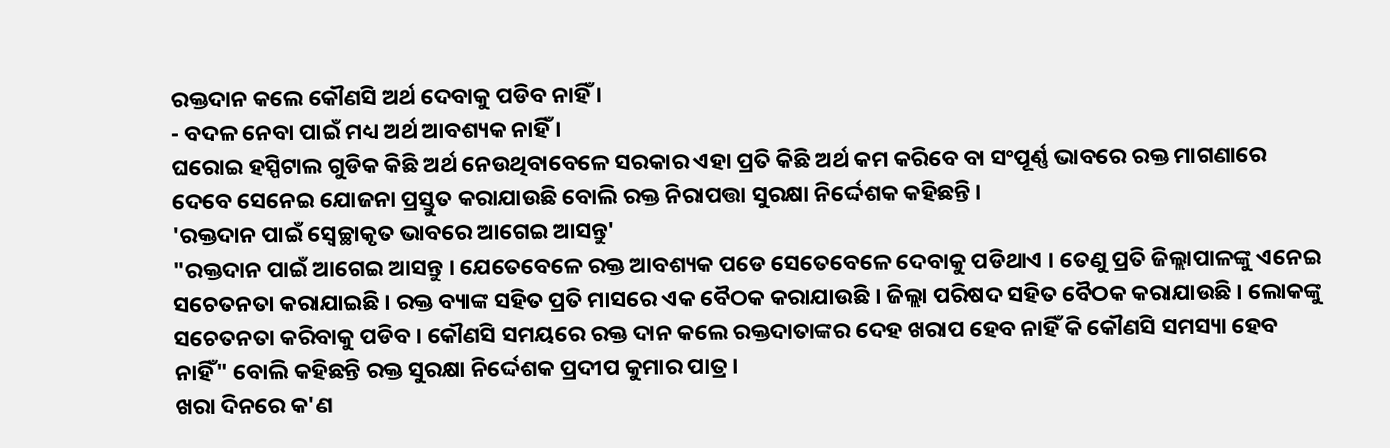ରକ୍ତଦାନ କଲେ କୌଣସି ଅର୍ଥ ଦେବାକୁ ପଡିବ ନାହିଁ ।
- ବଦଳ ନେବା ପାଇଁ ମଧ୍ୟ ଅର୍ଥ ଆବଶ୍ୟକ ନାହିଁ ।
ଘରୋଇ ହସ୍ପିଟାଲ ଗୁଡିକ କିଛି ଅର୍ଥ ନେଉଥିବାବେଳେ ସରକାର ଏହା ପ୍ରତି କିଛି ଅର୍ଥ କମ କରିବେ ବା ସଂପୂର୍ଣ୍ଣ ଭାବରେ ରକ୍ତ ମାଗଣାରେ ଦେବେ ସେନେଇ ଯୋଜନା ପ୍ରସ୍ତୁତ କରାଯାଉଛି ବୋଲି ରକ୍ତ ନିରାପତ୍ତା ସୁରକ୍ଷା ନିର୍ଦ୍ଦେଶକ କହିଛନ୍ତି ।
'ରକ୍ତଦାନ ପାଇଁ ସ୍ବେଚ୍ଛାକୃତ ଭାବରେ ଆଗେଇ ଆସନ୍ତୁ'
"ରକ୍ତଦାନ ପାଇଁ ଆଗେଇ ଆସନ୍ତୁ । ଯେତେବେଳେ ରକ୍ତ ଆବଶ୍ୟକ ପଡେ ସେତେବେଳେ ଦେବାକୁ ପଡିଥାଏ । ତେଣୁ ପ୍ରତି ଜିଲ୍ଲାପାଳଙ୍କୁ ଏନେଇ ସଚେତନତା କରାଯାଇଛି । ରକ୍ତ ବ୍ୟାଙ୍କ ସହିତ ପ୍ରତି ମାସରେ ଏକ ବୈଠକ କରାଯାଉଛି । ଜିଲ୍ଲା ପରିଷଦ ସହିତ ବୈଠକ କରାଯାଉଛି । ଲୋକଙ୍କୁ ସଚେତନତା କରିବାକୁ ପଡିବ । କୌଣସି ସମୟରେ ରକ୍ତ ଦାନ କଲେ ରକ୍ତଦାତାଙ୍କର ଦେହ ଖରାପ ହେବ ନାହିଁ କି କୌଣସି ସମସ୍ୟା ହେବ ନାହିଁ" ବୋଲି କହିଛନ୍ତି ରକ୍ତ ସୁରକ୍ଷା ନିର୍ଦ୍ଦେଶକ ପ୍ରଦୀପ କୁମାର ପାତ୍ର ।
ଖରା ଦିନରେ କ'ଣ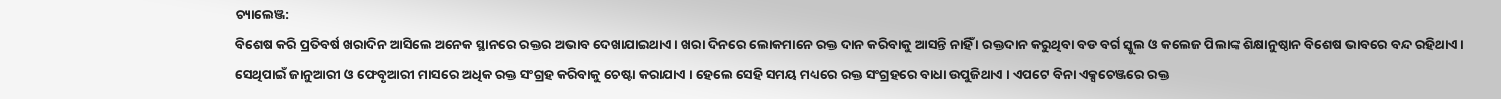ଚ୍ୟାଲେଞ୍ଜ:
ବିଶେଷ କରି ପ୍ରତିବର୍ଷ ଖରାଦିନ ଆସିଲେ ଅନେକ ସ୍ଥାନରେ ରକ୍ତର ଅଭାବ ଦେଖାଯାଇଥାଏ । ଖରା ଦିନରେ ଲୋକମାନେ ରକ୍ତ ଦାନ କରିବାକୁ ଆସନ୍ତି ନାହିଁ । ରକ୍ତଦାନ କରୁଥିବା ବଡ ବର୍ଗ ସ୍କୁଲ ଓ କଲେଜ ପିଲାଙ୍କ ଶିକ୍ଷାନୁଷ୍ଠାନ ବିଶେଷ ଭାବରେ ବନ୍ଦ ରହିଥାଏ । ସେଥିପାଇଁ ଜାନୁଆରୀ ଓ ଫେବୃଆରୀ ମାସରେ ଅଧିକ ରକ୍ତ ସଂଗ୍ରହ କରିବାକୁ ଚେଷ୍ଟା କରାଯାଏ । ହେଲେ ସେହି ସମୟ ମଧ୍ୟରେ ରକ୍ତ ସଂଗ୍ରହରେ ବାଧା ଉପୁଜିଥାଏ । ଏପଟେ ବିନା ଏକ୍ସଚେଞ୍ଜରେ ରକ୍ତ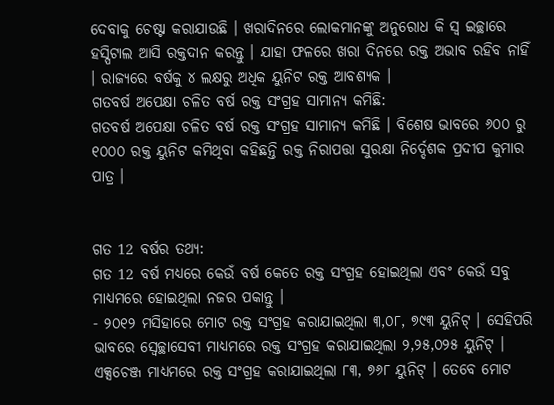ଦେବାକୁ ଚେଷ୍ଟା କରାଯାଉଛି । ଖରାଦିନରେ ଲୋକମାନଙ୍କୁ ଅନୁରୋଧ କି ସ୍ବ ଇଚ୍ଛାରେ ହସ୍ପିଟାଲ ଆସି ରକ୍ତଦାନ କରନ୍ତୁ । ଯାହା ଫଳରେ ଖରା ଦିନରେ ରକ୍ତ ଅଭାବ ରହିବ ନାହିଁ । ରାଜ୍ୟରେ ବର୍ଷକୁ ୪ ଲକ୍ଷରୁ ଅଧିକ ୟୁନିଟ ରକ୍ତ ଆବଶ୍ୟକ ।
ଗତବର୍ଷ ଅପେକ୍ଷା ଚଳିତ ବର୍ଷ ରକ୍ତ ସଂଗ୍ରହ ସାମାନ୍ୟ କମିଛି:
ଗତବର୍ଷ ଅପେକ୍ଷା ଚଳିତ ବର୍ଷ ରକ୍ତ ସଂଗ୍ରହ ସାମାନ୍ଯ କମିଛି । ବିଶେଷ ଭାବରେ ୬୦୦ ରୁ ୧୦୦୦ ରକ୍ତ ୟୁନିଟ କମିଥିବା କହିଛନ୍ତି ରକ୍ତ ନିରାପତ୍ତା ସୁରକ୍ଷା ନିର୍ଦ୍ଦେଶକ ପ୍ରଦୀପ କୁମାର ପାତ୍ର ।


ଗତ 12 ବର୍ଷର ତଥ୍ୟ:
ଗତ 12 ବର୍ଷ ମଧ୍ୟରେ କେଉଁ ବର୍ଷ କେତେ ରକ୍ତ ସଂଗ୍ରହ ହୋଇଥିଲା ଏବଂ କେଉଁ ସବୁ ମାଧ୍ୟମରେ ହୋଇଥିଲା ନଜର ପକାନ୍ତୁ ।
- ୨୦୧୨ ମସିହାରେ ମୋଟ ରକ୍ତ ସଂଗ୍ରହ କରାଯାଇଥିଲା ୩,୦୮, ୭୯୩ ୟୁନିଟ୍ । ସେହିପରି ଭାବରେ ସ୍ଵେଚ୍ଛାସେବୀ ମାଧ୍ୟମରେ ରକ୍ତ ସଂଗ୍ରହ କରାଯାଇଥିଲା ୨,୨୫,୦୨୫ ୟୁନିଟ୍ । ଏକ୍ସଚେଞ୍ଜ ମାଧ୍ୟମରେ ରକ୍ତ ସଂଗ୍ରହ କରାଯାଇଥିଲା ୮୩, ୭୬୮ ୟୁନିଟ୍ । ତେବେ ମୋଟ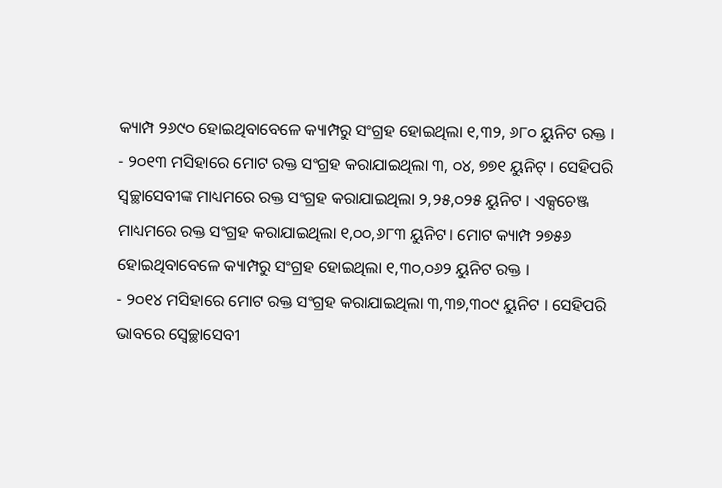କ୍ୟାମ୍ପ ୨୬୯୦ ହୋଇଥିବାବେଳେ କ୍ୟାମ୍ପରୁ ସଂଗ୍ରହ ହୋଇଥିଲା ୧,୩୨, ୬୮୦ ୟୁନିଟ ରକ୍ତ ।
- ୨୦୧୩ ମସିହାରେ ମୋଟ ରକ୍ତ ସଂଗ୍ରହ କରାଯାଇଥିଲା ୩, ୦୪, ୭୭୧ ୟୁନିଟ୍ । ସେହିପରି ସ୍ଵଚ୍ଛାସେବୀଙ୍କ ମାଧ୍ୟମରେ ରକ୍ତ ସଂଗ୍ରହ କରାଯାଇଥିଲା ୨,୨୫,୦୨୫ ୟୁନିଟ । ଏକ୍ସଚେଞ୍ଜ ମାଧ୍ୟମରେ ରକ୍ତ ସଂଗ୍ରହ କରାଯାଇଥିଲା ୧,୦୦,୬୮୩ ୟୁନିଟ। ମୋଟ କ୍ୟାମ୍ପ ୨୭୫୬ ହୋଇଥିବାବେଳେ କ୍ୟାମ୍ପରୁ ସଂଗ୍ରହ ହୋଇଥିଲା ୧,୩୦,୦୬୨ ୟୁନିଟ ରକ୍ତ ।
- ୨୦୧୪ ମସିହାରେ ମୋଟ ରକ୍ତ ସଂଗ୍ରହ କରାଯାଇଥିଲା ୩,୩୭,୩୦୯ ୟୁନିଟ । ସେହିପରି ଭାବରେ ସ୍ଵେଚ୍ଛାସେବୀ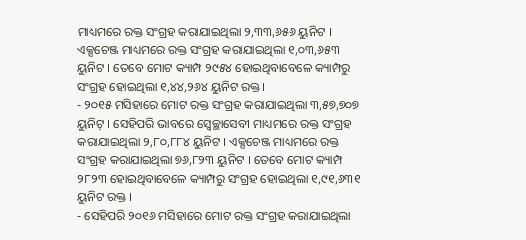ମାଧ୍ୟମରେ ରକ୍ତ ସଂଗ୍ରହ କରାଯାଇଥିଲା ୨,୩୩,୬୫୬ ୟୁନିଟ । ଏକ୍ସଚେଞ୍ଜ ମାଧ୍ୟମରେ ରକ୍ତ ସଂଗ୍ରହ କରାଯାଇଥିଲା ୧,୦୩,୬୫୩ ୟୁନିଟ । ତେବେ ମୋଟ କ୍ୟାମ୍ପ ୨୯୫୪ ହୋଇଥିବାବେଳେ କ୍ୟାମ୍ପରୁ ସଂଗ୍ରହ ହୋଇଥିଲା ୧,୪୪,୨୬୪ ୟୁନିଟ ରକ୍ତ।
- ୨୦୧୫ ମସିହାରେ ମୋଟ ରକ୍ତ ସଂଗ୍ରହ କରାଯାଇଥିଲା ୩,୫୭,୭୦୭ ୟୁନିଟ୍ । ସେହିପରି ଭାବରେ ସ୍ଵେଚ୍ଛାସେବୀ ମାଧ୍ୟମରେ ରକ୍ତ ସଂଗ୍ରହ କରାଯାଇଥିଲା ୨,୮୦,୮୮୪ ୟୁନିଟ । ଏକ୍ସଚେଞ୍ଜ ମାଧ୍ୟମରେ ରକ୍ତ ସଂଗ୍ରହ କରାଯାଇଥିଲା ୭୬,୮୨୩ ୟୁନିଟ । ତେବେ ମୋଟ କ୍ୟାମ୍ପ ୨୮୨୩ ହୋଇଥିବାବେଳେ କ୍ୟାମ୍ପରୁ ସଂଗ୍ରହ ହୋଇଥିଲା ୧,୯୧,୬୩୧ ୟୁନିଟ ରକ୍ତ ।
- ସେହିପରି ୨୦୧୬ ମସିହାରେ ମୋଟ ରକ୍ତ ସଂଗ୍ରହ କରାଯାଇଥିଲା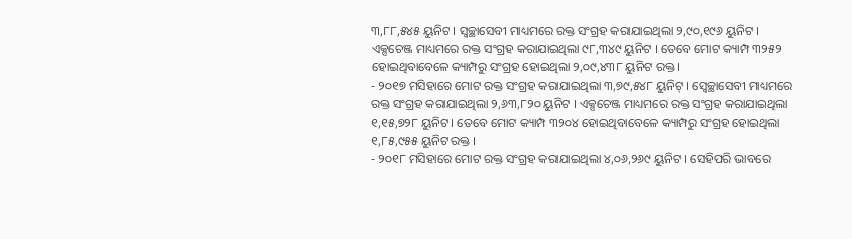୩,୮୮,୫୪୫ ୟୁନିଟ । ସ୍ଵଚ୍ଛାସେବୀ ମାଧ୍ୟମରେ ରକ୍ତ ସଂଗ୍ରହ କରାଯାଇଥିଲା ୨,୯୦,୧୯୬ ୟୁନିଟ । ଏକ୍ସଚେଞ୍ଜ ମାଧ୍ୟମରେ ରକ୍ତ ସଂଗ୍ରହ କରାଯାଇଥିଲା ୯୮,୩୪୯ ୟୁନିଟ । ତେବେ ମୋଟ କ୍ୟାମ୍ପ ୩୨୫୨ ହୋଇଥିବାବେଳେ କ୍ୟାମ୍ପରୁ ସଂଗ୍ରହ ହୋଇଥିଲା ୨,୦୯,୪୩୮ ୟୁନିଟ ରକ୍ତ ।
- ୨୦୧୭ ମସିହାରେ ମୋଟ ରକ୍ତ ସଂଗ୍ରହ କରାଯାଇଥିଲା ୩,୭୯,୫୪୮ ୟୁନିଟ୍ । ସ୍ଵେଚ୍ଛାସେବୀ ମାଧ୍ୟମରେ ରକ୍ତ ସଂଗ୍ରହ କରାଯାଇଥିଲା ୨,୬୩,୮୨୦ ୟୁନିଟ । ଏକ୍ସଚେଞ୍ଜ ମାଧ୍ୟମରେ ରକ୍ତ ସଂଗ୍ରହ କରାଯାଇଥିଲା ୧,୧୫,୭୨୮ ୟୁନିଟ । ତେବେ ମୋଟ କ୍ୟାମ୍ପ ୩୨୦୪ ହୋଇଥିବାବେଳେ କ୍ୟାମ୍ପରୁ ସଂଗ୍ରହ ହୋଇଥିଲା ୧,୮୫,୯୫୫ ୟୁନିଟ ରକ୍ତ ।
- ୨୦୧୮ ମସିହାରେ ମୋଟ ରକ୍ତ ସଂଗ୍ରହ କରାଯାଇଥିଲା ୪,୦୬,୨୬୯ ୟୁନିଟ । ସେହିପରି ଭାବରେ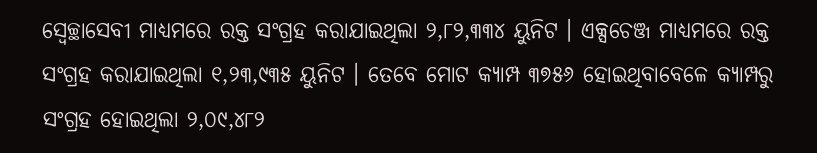ସ୍ଵେଚ୍ଛାସେବୀ ମାଧ୍ୟମରେ ରକ୍ତ ସଂଗ୍ରହ କରାଯାଇଥିଲା ୨,୮୨,୩୩୪ ୟୁନିଟ । ଏକ୍ସଚେଞ୍ଜ ମାଧ୍ୟମରେ ରକ୍ତ ସଂଗ୍ରହ କରାଯାଇଥିଲା ୧,୨୩,୯୩୫ ୟୁନିଟ । ତେବେ ମୋଟ କ୍ୟାମ୍ପ ୩୭୫୬ ହୋଇଥିବାବେଳେ କ୍ୟାମ୍ପରୁ ସଂଗ୍ରହ ହୋଇଥିଲା ୨,୦୯,୪୮୨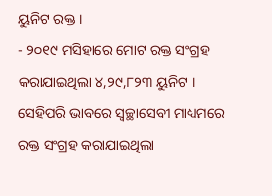ୟୁନିଟ ରକ୍ତ ।
- ୨୦୧୯ ମସିହାରେ ମୋଟ ରକ୍ତ ସଂଗ୍ରହ କରାଯାଇଥିଲା ୪,୨୯,୮୨୩ ୟୁନିଟ । ସେହିପରି ଭାବରେ ସ୍ଵଚ୍ଛାସେବୀ ମାଧ୍ୟମରେ ରକ୍ତ ସଂଗ୍ରହ କରାଯାଇଥିଲା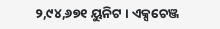୨,୯୪,୬୭୧ ୟୁନିଟ । ଏକ୍ସଚେଞ୍ଜ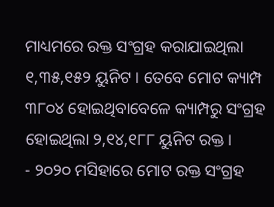ମାଧ୍ୟମରେ ରକ୍ତ ସଂଗ୍ରହ କରାଯାଇଥିଲା ୧,୩୫,୧୫୨ ୟୁନିଟ । ତେବେ ମୋଟ କ୍ୟାମ୍ପ ୩୮୦୪ ହୋଇଥିବାବେଳେ କ୍ୟାମ୍ପରୁ ସଂଗ୍ରହ ହୋଇଥିଲା ୨,୧୪,୧୮୮ ୟୁନିଟ ରକ୍ତ ।
- ୨୦୨୦ ମସିହାରେ ମୋଟ ରକ୍ତ ସଂଗ୍ରହ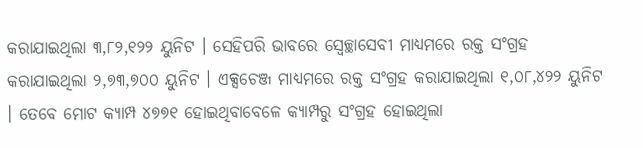କରାଯାଇଥିଲା ୩,୮୨,୧୨୨ ୟୁନିଟ । ସେହିପରି ଭାବରେ ସ୍ଵେଚ୍ଛାସେବୀ ମାଧ୍ୟମରେ ରକ୍ତ ସଂଗ୍ରହ କରାଯାଇଥିଲା ୨,୭୩,୭୦୦ ୟୁନିଟ । ଏକ୍ସଚେଞ୍ଜ ମାଧ୍ୟମରେ ରକ୍ତ ସଂଗ୍ରହ କରାଯାଇଥିଲା ୧,୦୮,୪୨୨ ୟୁନିଟ । ତେବେ ମୋଟ କ୍ୟାମ୍ପ ୪୭୭୧ ହୋଇଥିବାବେଳେ କ୍ୟାମ୍ପରୁ ସଂଗ୍ରହ ହୋଇଥିଲା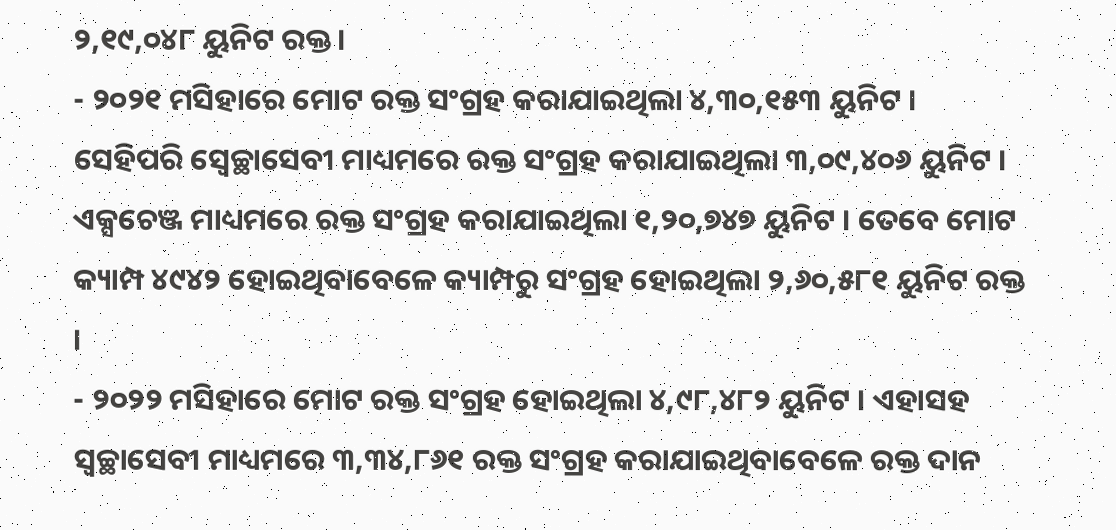୨,୧୯,୦୪୮ ୟୁନିଟ ରକ୍ତ।
- ୨୦୨୧ ମସିହାରେ ମୋଟ ରକ୍ତ ସଂଗ୍ରହ କରାଯାଇଥିଲା ୪,୩୦,୧୫୩ ୟୁନିଟ । ସେହିପରି ସ୍ଵେଚ୍ଛାସେବୀ ମାଧ୍ୟମରେ ରକ୍ତ ସଂଗ୍ରହ କରାଯାଇଥିଲା ୩,୦୯,୪୦୬ ୟୁନିଟ । ଏକ୍ସଚେଞ୍ଜ ମାଧ୍ୟମରେ ରକ୍ତ ସଂଗ୍ରହ କରାଯାଇଥିଲା ୧,୨୦,୭୪୭ ୟୁନିଟ । ତେବେ ମୋଟ କ୍ୟାମ୍ପ ୪୯୪୨ ହୋଇଥିବାବେଳେ କ୍ୟାମ୍ପରୁ ସଂଗ୍ରହ ହୋଇଥିଲା ୨,୬୦,୫୮୧ ୟୁନିଟ ରକ୍ତ ।
- ୨୦୨୨ ମସିହାରେ ମୋଟ ରକ୍ତ ସଂଗ୍ରହ ହୋଇଥିଲା ୪,୯୮,୪୮୨ ୟୁନିଟ । ଏହାସହ ସ୍ଵଚ୍ଛାସେବୀ ମାଧ୍ୟମରେ ୩,୩୪,୮୬୧ ରକ୍ତ ସଂଗ୍ରହ କରାଯାଇଥିବାବେଳେ ରକ୍ତ ଦାନ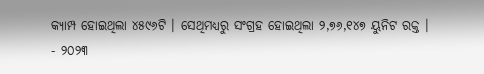କ୍ୟାମ୍ପ ହୋଇଥିଲା ୪୫୯୬ଟି । ସେଥିମଧ୍ୟରୁ ସଂଗ୍ରହ ହୋଇଥିଲା ୨,୭୬,୧୪୭ ୟୁନିଟ ରକ୍ତ ।
- ୨୦୨୩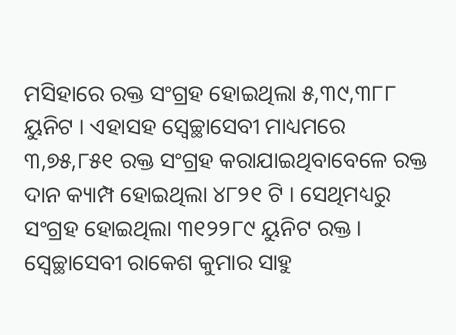ମସିହାରେ ରକ୍ତ ସଂଗ୍ରହ ହୋଇଥିଲା ୫,୩୯,୩୮୮ ୟୁନିଟ । ଏହାସହ ସ୍ଵେଚ୍ଛାସେବୀ ମାଧ୍ୟମରେ ୩,୭୫,୮୫୧ ରକ୍ତ ସଂଗ୍ରହ କରାଯାଇଥିବାବେଳେ ରକ୍ତ ଦାନ କ୍ୟାମ୍ପ ହୋଇଥିଲା ୪୮୨୧ ଟି । ସେଥିମଧ୍ୟରୁ ସଂଗ୍ରହ ହୋଇଥିଲା ୩୧୨୨୮୯ ୟୁନିଟ ରକ୍ତ।
ସ୍ଵେଚ୍ଛାସେବୀ ରାକେଶ କୁମାର ସାହୁ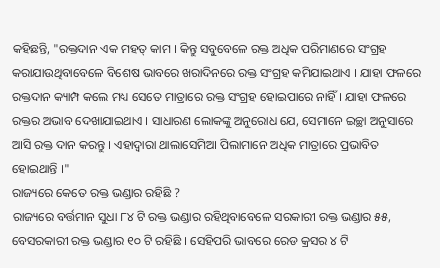କହିଛନ୍ତି, "ରକ୍ତଦାନ ଏକ ମହତ୍ କାମ । କିନ୍ତୁ ସବୁବେଳେ ରକ୍ତ ଅଧିକ ପରିମାଣରେ ସଂଗ୍ରହ କରାଯାଉଥିବାବେଳେ ବିଶେଷ ଭାବରେ ଖରାଦିନରେ ରକ୍ତ ସଂଗ୍ରହ କମିଯାଇଥାଏ । ଯାହା ଫଳରେ ରକ୍ତଦାନ କ୍ୟାମ୍ପ କଲେ ମଧ୍ୟ ସେତେ ମାତ୍ରାରେ ରକ୍ତ ସଂଗ୍ରହ ହୋଇପାରେ ନାହିଁ । ଯାହା ଫଳରେ ରକ୍ତର ଅଭାବ ଦେଖାଯାଇଥାଏ । ସାଧାରଣ ଲୋକଙ୍କୁ ଅନୁରୋଧ ଯେ, ସେମାନେ ଇଚ୍ଛା ଅନୁସାରେ ଆସି ରକ୍ତ ଦାନ କରନ୍ତୁ । ଏହାଦ୍ୱାରା ଥାଲାସେମିଆ ପିଲାମାନେ ଅଧିକ ମାତ୍ରାରେ ପ୍ରଭାବିତ ହୋଇଥାନ୍ତି ।"
ରାଜ୍ୟରେ କେତେ ରକ୍ତ ଭଣ୍ଡାର ରହିଛି ?
ରାଜ୍ୟରେ ବର୍ତ୍ତମାନ ସୁଧା ୮୪ ଟି ରକ୍ତ ଭଣ୍ଡାର ରହିଥିବାବେଳେ ସରକାରୀ ରକ୍ତ ଭଣ୍ଡାର ୫୫, ବେସରକାରୀ ରକ୍ତ ଭଣ୍ଡାର ୧୦ ଟି ରହିଛି । ସେହିପରି ଭାବରେ ରେଡ କ୍ରସର ୪ ଟି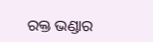ରକ୍ତ ଭଣ୍ଡାର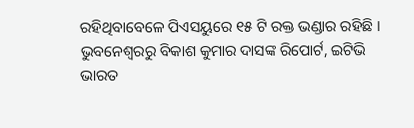ରହିଥିବାବେଳେ ପିଏସୟୁରେ ୧୫ ଟି ରକ୍ତ ଭଣ୍ଡାର ରହିଛି ।
ଭୁବନେଶ୍ବରରୁ ବିକାଶ କୁମାର ଦାସଙ୍କ ରିପୋର୍ଟ, ଇଟିଭି ଭାରତ